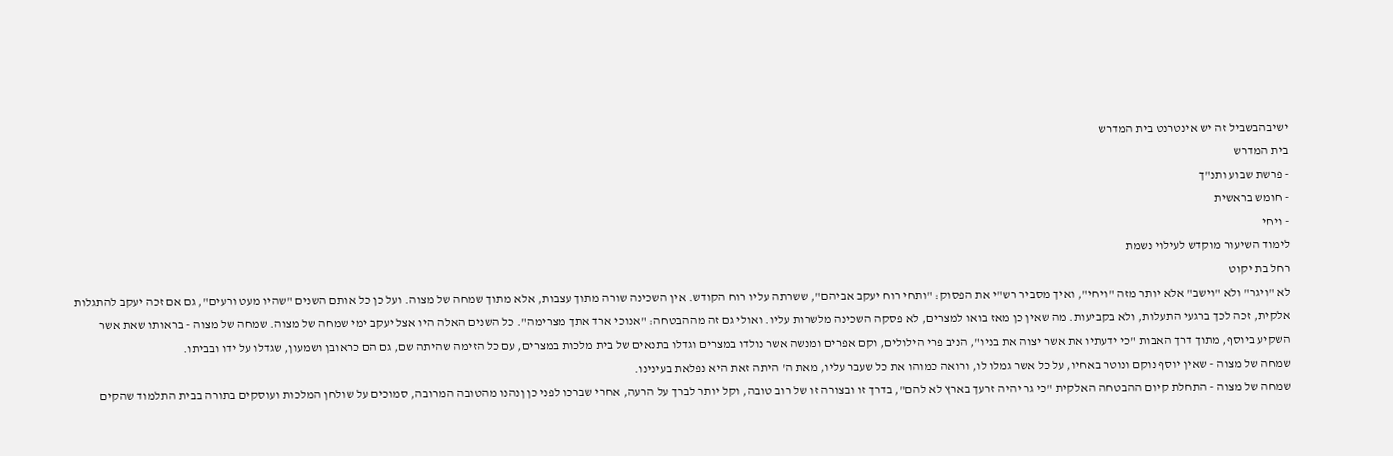ישיבהבשביל זה יש אינטרנט בית המדרש
בית המדרש
- פרשת שבוע ותנ"ך
- חומש בראשית
- ויחי
לימוד השיעור מוקדש לעילוי נשמת
רחל בת יקוט
לא "ויגר" ולא "וישב" אלא יותר מזה "ויחי", ואיך מסביר רש"י את הפסוק: "ותחי רוח יעקב אביהם", ששרתה עליו רוח הקודש. אין השכינה שורה מתוך עצבות, אלא מתוך שמחה של מצוה. ועל כן כל אותם השנים "שהיו מעט ורעים", גם אם זכה יעקב להתגלות אלקית, זכה לכך ברגעי התעלות, ולא בקביעות. מה שאין כן מאז בואו למצרים, לא פסקה השכינה מלשרות עליו. ואולי גם זה מההבטחה: "אנוכי ארד אתך מצרימה". כל השנים האלה היו אצל יעקב ימי שמחה של מצוה. שמחה של מצוה - בראותו שאת אשר השקיע ביוסף, מתוך דרך האבות "כי ידעתיו את אשר יצוה את בניו", הניב פרי הילולים, וקם אפרים ומנשה אשר נולדו במצרים וגדלו בתנאים של בית מלכות במצרים, עם כל הזימה שהיתה שם, גם הם כראובן ושמעון, שגדלו על ידו ובביתו.
שמחה של מצוה - שאין יוסף נוקם ונוטר באחיו, על כל אשר גמלו לו, ורואה כמוהו את כל שעבר עליו, מאת ה' היתה זאת היא נפלאת בעינינו.
שמחה של מצוה - התחלת קיום ההבטחה האלקית "כי גר יהיה זרעך בארץ לא להם", בדרך זו ובצורה זו של רוב טובה, וקל יותר לברך על הרעה, אחרי שברכו לפני כן ןנהנו מהטובה המרובה, סמוכים על שולחן המלכות ועוסקים בתורה בבית התלמוד שהקים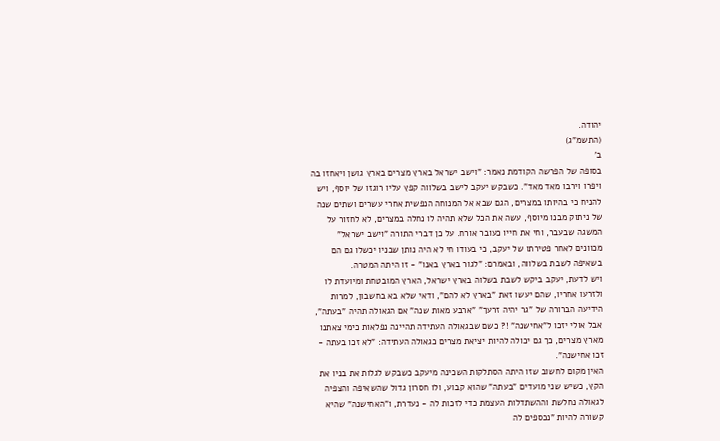יהודה.
(התשמ"ג)
ב'
בסופה של הפרשה הקודמת נאמר: "וישב ישראל בארץ מצרים בארץ גושן ויאחזו בה ויפרו וירבו מאד מאד". כשבקש יעקב לישב בשלווה קפץ עליו רוגזו של יוסף, ויש להניח כי בהיותו במצרים, הגם שבא אל המנוחה הנפשית אחרי עשרים ושתים שנה של ניתוק מבנו מיוסף, עשה את הכל שלא תהיה לו נחלה במצרים, לא לחזור על המשגה שבעבר, וחי את חייו כעובר אורח. על כן דברי התורה "וישב ישראל" מכוונים לאחר פטירתו של יעקב, כי בעודו חי לא היה נותן שבניו יכשלו גם הם בשאיפה לשבת בשלווה, ובאמרם: "לגור בארץ באנו" - זו היתה המטרה.
ויש לדעת, יעקב ביקש לשבת בשלוה בארץ ישראל, הארץ המובטחת ומיועדת לו ולזרעו אחריו, שהם יעשו זאת "בארץ לא להם", ודאי שלא בא בחשבון, למרות הידיעה הברורה של "גר יהיה זרעך" "ארבע מאות שנה" אם הגאולה תהיה "בעתה", אבל אולי יזכו ל"אחישנה" !? כשם שבגאולה העתידה תהיינה נפלאות כימי צאתנו מארץ מצרים, כך גם יכולה להיות יציאת מצרים כגאולה העתידה: "לא זכו בעתה - זכו אחישנה".
האין מקום לחשוב שזו היתה הסתלקות השכינה מיעקב כשבקש לגלות את בניו את הקץ, כשיש שני מועדים "בעתה" שהוא קבוע, ולו חסרון גדול שהשאיפה והצפיה לגאולה נחלשת וההשתדלות העצמת כדי לזכות לה - נעדרת, ו"האחישנה" שהיא קשורה להיות "נכספים לה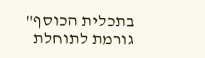בתכלית הכוסף" גורמת לתוחלת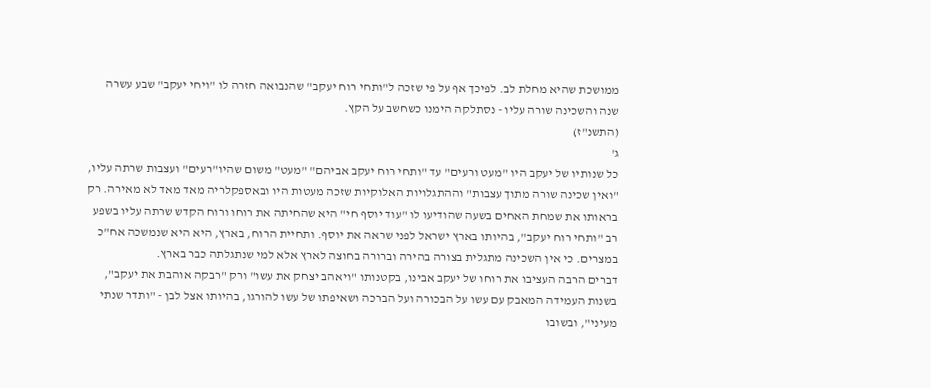ממושכת שהיא מחלת לב. לפיכך אף על פי שזכה ל"ותחי רוח יעקב" שהנבואה חזרה לו "ויחי יעקב" שבע עשרה שנה והשכינה שורה עליו - נסתלקה הימנו כשחשב על הקץ.
(התשנ"ז)
ג'
כל שנותיו של יעקב היו "מעט ורעים" עד "ותחי רוח יעקב אביהם" "מעט" משום שהיו"רעים" ועצבות שרתה עליו, "ואין שכינה שורה מתוך עצבות" וההתגלויות האלוקיות שזכה מעטות היו ובאספקלריה מאד מאד לא מאירה. רק בראותו את שמחת האחים בשעה שהודיעו לו "עוד יוסף חי" היא שהחיתה את רוחו ורוח הקדש שרתה עליו בשפע רב "ותחי רוח יעקב", בהיותו בארץ ישראל לפני שראה את יוסף. ותחיית הרוח, בארץ, היא היא שנמשכה אח"כ במצרים. כי אין השכינה מתגלית בצורה בהירה וברורה בחוצה לארץ אלא למי שנתגלתה כבר בארץ.
דברים הרבה העציבו את רוחו של יעקב אבינו, בקטנותו "ויאהב יצחק את עשו" ורק "רבקה אוהבת את יעקב", בשנות העמידה המאבק עם עשו על הבכורה ועל הברכה ושאיפתו של עשו להורגו, בהיותו אצל לבן - "ותדר שנתי מעיני", ובשובו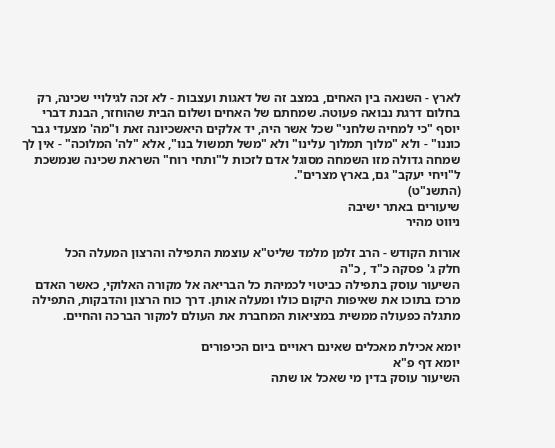לארץ - השנאה בין האחים, במצב זה של דאגות ועצבות - לא זכה לגילויי שכינה, רק בחלום דרגת נבואה פעוטה. שמחתם של האחים ושלום הבית שהוחזר, הבנת דברי יוסף "כי למחיה שלחני" שכל אשר היה, יד אלקים היאשכיונה זאת ו"מה' מצעדי גבר כוננו" - ולא "מלוך תמלוך עלינו" ולא "משל תמשול בנו", אלא "לה' המלוכה" - אין לך שמחה גדולה מזו השמחה מסוגל אדם לזכות ל"ותחי רוח" השראת שכינה שנמשכת ל"ויחי יעקב" גם, בארץ מצרים".
(התשנ"ט)
שיעורים באתר ישיבה
ניווט מהיר

אורות הקודש - הרב זלמן מלמד שליט"א עוצמת התפילה והרצון המעלה הכל
חלק ג' פסקה כ"ד , כ"ה
השיעור עוסק בתפילה כביטוי לכמיהת כל הבריאה אל מקורה האלוקי, כאשר האדם מרכז בתוכו את שאיפות היקום כולו ומעלה אותן. דרך כוח הרצון והדבקות, התפילה מתגלה כפעולה ממשית במציאות המחברת את העולם למקור הברכה והחיים.

יומא אכילת מאכלים שאינם ראויים ביום הכיפורים
יומא דף פ"א
השיעור עוסק בדין מי שאכל או שתה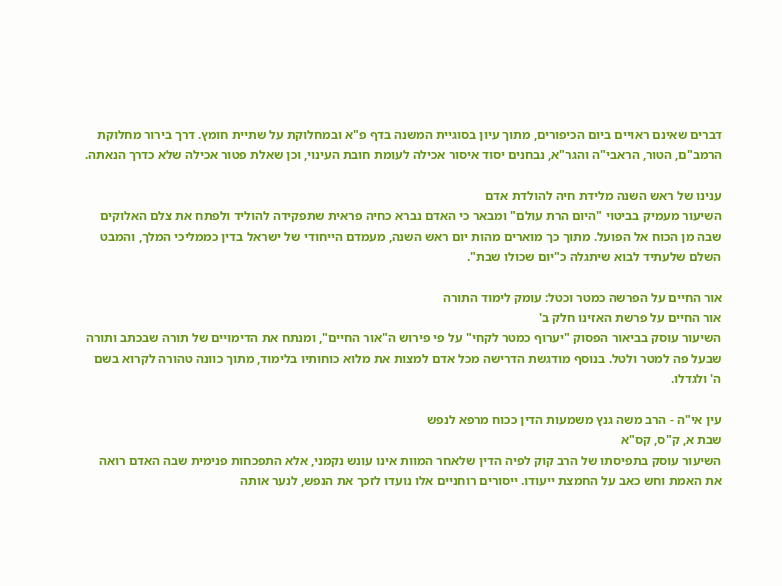דברים שאינם ראויים ביום הכיפורים, מתוך עיון בסוגיית המשנה בדף פ"א ובמחלוקת על שתיית חומץ. דרך בירור מחלוקת הרמב"ם, הטור, הראבי"ה והגר"א, נבחנים יסוד איסור אכילה לעומת חובת העינוי, וכן שאלת פטור אכילה שלא כדרך הנאתה.

ענינו של ראש השנה מלידת חיה להולדת אדם
השיעור מעמיק בביטוי "היום הרת עולם" ומבאר כי האדם נברא כחיה פראית שתפקידה להוליד ולפתח את צלם האלוקים שבה מן הכוח אל הפועל. מתוך כך מוארים מהות יום ראש השנה, מעמדם הייחודי של ישראל בדין כממליכי המלך, והמבט השלם שלעתיד לבוא שיתגלה כ"יום שכולו שבת".

אור החיים על הפרשה כמטר וכטל: עומק לימוד התורה
אור החיים על פרשת האזינו חלק ב'
השיעור עוסק בביאור הפסוק "יערוף כמטר לקחי" על פי פירוש ה"אור החיים", ומנתח את הדימויים של תורה שבכתב ותורה שבעל פה למטר ולטל. בנוסף מודגשת הדרישה מכל אדם למצות את מלוא כוחותיו בלימוד, מתוך כוונה טהורה לקרוא בשם ה' ולגדלו.

עין אי"ה - הרב משה גנץ משמעות הדין ככוח מרפא לנפש
שבת א, ק"ס, קס"א
השיעור עוסק בתפיסתו של הרב קוק לפיה הדין שלאחר המוות אינו עונש נקמני, אלא התפכחות פנימית שבה האדם רואה את האמת וחש כאב על החמצת ייעודו. ייסורים רוחניים אלו נועדו לזכך את הנפש, לנער אותה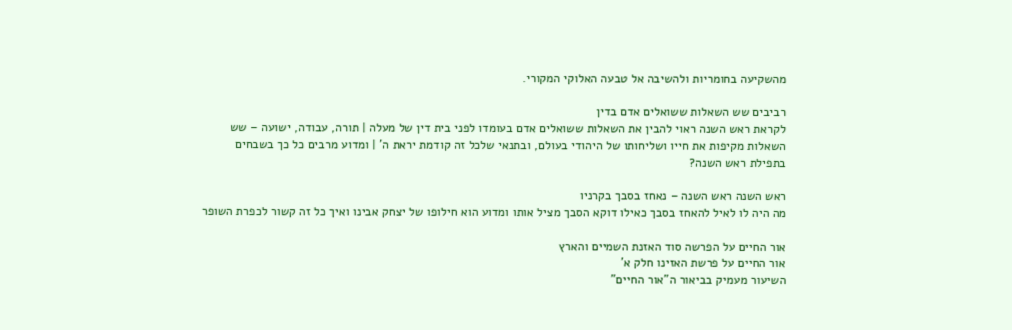מהשקיעה בחומריות ולהשיבה אל טבעה האלוקי המקורי.

רביבים שש השאלות ששואלים אדם בדין
לקראת ראש השנה ראוי להבין את השאלות ששואלים אדם בעומדו לפני בית דין של מעלה | תורה, עבודה, ישועה – שש השאלות מקיפות את חייו ושליחותו של היהודי בעולם, ובתנאי שלכל זה קודמת יראת ה' | ומדוע מרבים כל כך בשבחים בתפילת ראש השנה?

ראש השנה ראש השנה – נאחז בסבך בקרניו
מה היה לו לאיל להאחז בסבך כאילו דוקא הסבך מציל אותו ומדוע הוא חילופו של יצחק אבינו ואיך כל זה קשור לכפרת השופר

אור החיים על הפרשה סוד האזנת השמיים והארץ
אור החיים על פרשת האזינו חלק א'
השיעור מעמיק בביאור ה"אור החיים"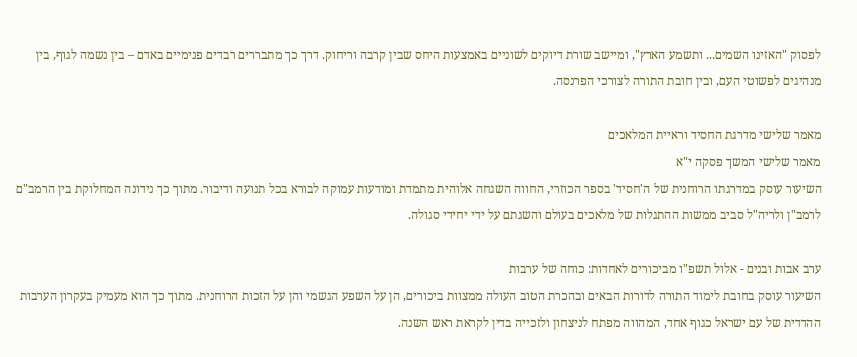לפסוק "האזינו השמים... ותשמע הארץ", ומיישב שורת דיוקים לשוניים באמצעות היחס שבין קרבה וריחוק. דרך כך מתבררים רבדים פנימיים באדם – בין נשמה לגוף, בין מנהיגים לפשוטי העם, ובין חובת התורה לצורכי הפרנסה.

מאמר שלישי מדרגת החסיד וראיית המלאכים
מאמר שלישי המשך פסקה י"א
השיעור עוסק במדרגתו הרוחנית של ה'חסיד' בספר הכוזרי, החווה השגחה אלוהית מתמדת ומודעות עמוקה לבורא בכל תנועה ודיבור. מתוך כך נידונה המחלוקת בין הרמב"ם לרמב"ן ולריה"ל סביב ממשות ההתגלות של מלאכים בעולם והשגתם על ידי יחידי סגולה.

ערב אבות ובנים - אלול תשפ"ו מביכורים לאחדות: כוחה של ערבות
השיעור עוסק בחובת לימוד התורה לדורות הבאים ובהכרת הטוב העולה ממצוות ביכורים, הן על השפע הגשמי והן על הזכות הרוחנית. מתוך כך הוא מעמיק בעקרון הערבות ההדדית של עם ישראל כגוף אחד, המהווה מפתח לניצחון ולזכייה בדין לקראת ראש השנה.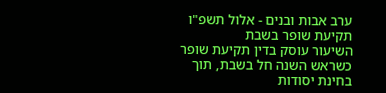ערב אבות ובנים - אלול תשפ"ו תקיעת שופר בשבת
השיעור עוסק בדין תקיעת שופר כשראש השנה חל בשבת, תוך בחינת יסודות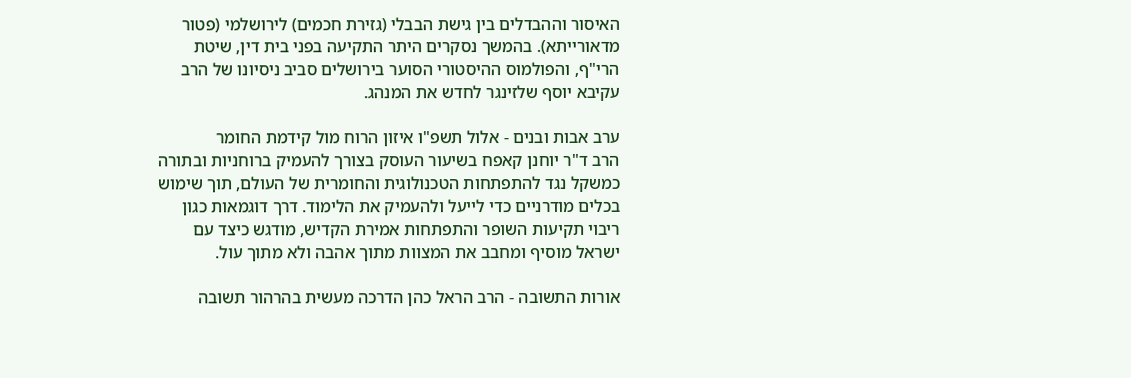האיסור וההבדלים בין גישת הבבלי (גזירת חכמים) לירושלמי (פטור מדאורייתא). בהמשך נסקרים היתר התקיעה בפני בית דין, שיטת הרי"ף, והפולמוס ההיסטורי הסוער בירושלים סביב ניסיונו של הרב עקיבא יוסף שלזינגר לחדש את המנהג.

ערב אבות ובנים - אלול תשפ"ו איזון הרוח מול קידמת החומר
הרב ד"ר יוחנן קאפח בשיעור העוסק בצורך להעמיק ברוחניות ובתורה כמשקל נגד להתפתחות הטכנולוגית והחומרית של העולם, תוך שימוש בכלים מודרניים כדי לייעל ולהעמיק את הלימוד. דרך דוגמאות כגון ריבוי תקיעות השופר והתפתחות אמירת הקדיש, מודגש כיצד עם ישראל מוסיף ומחבב את המצוות מתוך אהבה ולא מתוך עול.

אורות התשובה - הרב הראל כהן הדרכה מעשית בהרהור תשובה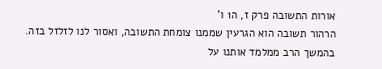אורות התשובה פרק ז, ה1 ו'
הרהור תשובה הוא הגרעין שממנו צומחת התשובה, ואסור לנו לזלזל בזה. בהמשך הרב ממלמד אותנו על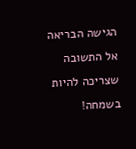הגישה הבריאה אל התשובה שצריכה להיות בשמחה!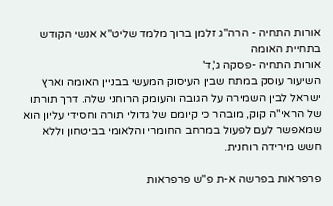אורות התחיה - הרה"ג זלמן ברוך מלמד שליט"א אנשי הקודש בתחיית האומה
אורות התחיה -פסקה ג',ד'
השיעור עוסק במתח שבין העיסוק המעשי בבניין האומה וארץ ישראל לבין השמירה על הגובה והעומק הרוחני שלה. דרך תורתו של הראי"ה קוק, מובהר כי קיומם של גדולי תורה וחסידי עליון הוא שמאפשר לעם לפעול במרחב החומרי והלאומי בביטחון וללא חשש מירידה רוחנית.

פרפראות בפרשה א-ת פ"ש פרפראות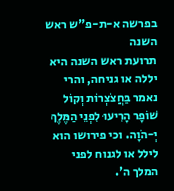בפרשה א-ת-פ"ש ראש השנה
תרועת ראש השנה היא יללה או גניחה, והרי נאמר בַּחֲצֹצְרוֹת וְקוֹל שׁוֹפָר הָרִיעוּ לִפְנֵי הַמֶּלֶךְ יְ-הֹוָה. וכי פירושו הוא לילל או לגנוח לפני המלך ה'.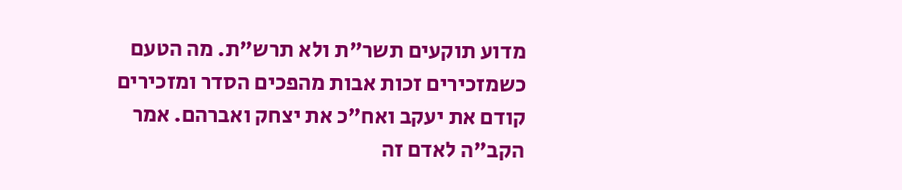מדוע תוקעים תשר"ת ולא תרש"ת. מה הטעם כשמזכירים זכות אבות מהפכים הסדר ומזכירים קודם את יעקב ואח"כ את יצחק ואברהם. אמר הקב"ה לאדם זה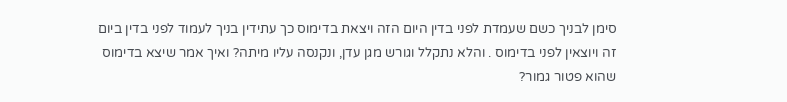סימן לבניך כשם שעמדת לפני בדין היום הזה ויצאת בדימוס כך עתידין בניך לעמוד לפני בדין ביום זה ויוצאין לפני בדימוס . והלא נתקלל וגורש מגן עדן, ונקנסה עליו מיתה? ואיך אמר שיצא בדימוס שהוא פטור גמור?